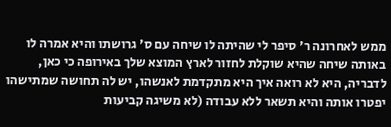ממש לאחרונה ר' סיפר לי שהיתה לו שיחה עם ס' גרושתו והיא אמרה לו באותה שיחה שהיא שוקלת לחזור לארץ המוצא שלך באירופה כי כאן, לדבריה, היא לא רואה איך היא מתקדמת לאנשהו, יש לה תחושה שמתישהו יפטרו אותה והיא תשאר ללא עבודה (לא משיגה קביעות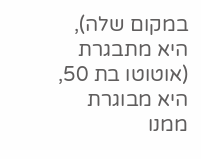במקום שלה), היא מתבגרת (אוטוטו בת 50, היא מבוגרת ממנו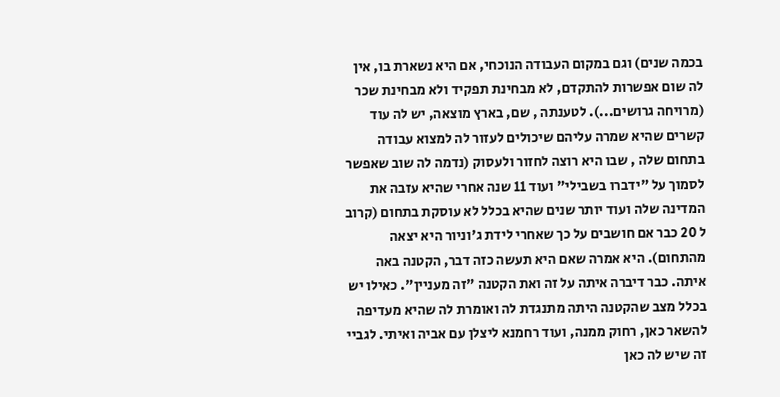בכמה שנים) וגם במקום העבודה הנוכחי, אם היא נשארת בו, אין לה שום אפשרות להתקדם, לא מבחינת תפקיד ולא מבחינת שכר (מרויחה גרושים...). לטענתה , שם, בארץ מוצאה, יש לה עוד קשרים שהיא שמרה עליהם שיכולים לעזור לה למצוא עבודה בתחום שלה , שבו היא רוצה לחזור ולעסוק (נדמה לה שוב שאפשר לסמוך על "ידברו בשבילי" ועוד 11 שנה אחרי שהיא עזבה את המדינה שלה ועוד יותר שנים שהיא בכלל לא עוסקת בתחום (קרוב ל 20 כבר אם חושבים על כך שאחרי לידת ג'וניור היא יצאה מהתחום). היא אמרה שאם היא תעשה כזה דבר, הקטנה באה איתה. כבר דיברה איתה על זה ואת הקטנה "זה מעניין". כאילו יש בכלל מצב שהקטנה היתה מתנגדת לה ואומרת לה שהיא מעדיפה להשאר כאן, רחוק ממנה, ועוד רחמנא ליצלן עם אביה ואיתי. לגביי זה שיש לה כאן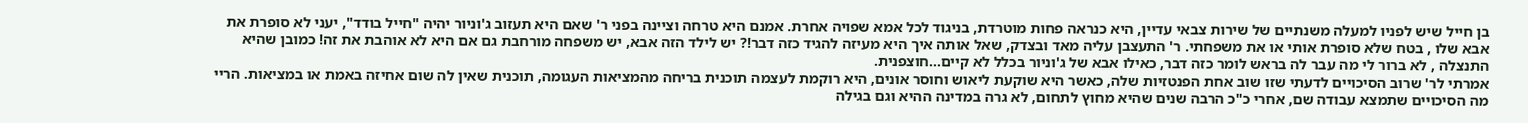בן חייל שיש לפניו למעלה משנתיים של שירות צבאי עדיין, היא כנראה פחות מוטרדת, בניגוד לכל אמא שפויה אחרת. אמנם היא טרחה וציינה בפני ר' שאם היא תעזוב ג'וניור יהיה "חייל בודד", יעני לא סופרת את אבא שלו , בטח שלא סופרת אותי או את משפחתי. ר' התעצבן עליה מאד ובצדק, שאל אותה איך היא מעיזה להגיד כזה דבר!? יש לילד הזה אבא, יש משפחה מורחבת גם אם היא לא אוהבת את זה! כמובן שהיא התנצלה , לא ברור לי מה עבר לה בראש לומר כזה דבר, כאילו אבא של ג'וניור בכלל לא קיים...חוצפנית.
אמרתי לר' שרוב הסיכויים לדעתי שזו שוב אחת הפנטזיות שלה, כאשר היא שוקעת ליאוש וחוסר אונים, היא רוקמת לעצמה תוכנית בריחה מהמציאות העגומה, תוכנית שאין לה שום אחיזה באמת או במציאות. הריי מה הסיכויים שתמצא עבודה שם, אחרי כ"כ הרבה שנים שהיא מחוץ לתחום, לא גרה במדינה ההיא וגם בגילה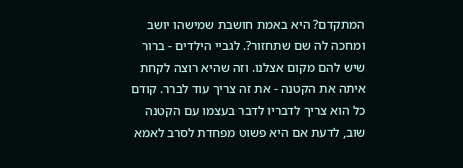המתקדם? היא באמת חושבת שמישהו יושב ומחכה לה שם שתחזור?. לגביי הילדים - ברור שיש להם מקום אצלנו. וזה שהיא רוצה לקחת איתה את הקטנה - את זה צריך עוד לברר. קודם כל הוא צריך לדבריו לדבר בעצמו עם הקטנה שוב, לדעת אם היא פשוט מפחדת לסרב לאמא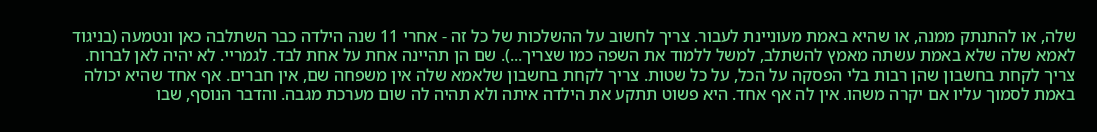שלה, או להתנתק ממנה, או שהיא באמת מעוניינת לעבור. צריך לחשוב על ההשלכות של כל זה - אחרי 11 שנה הילדה כבר השתלבה כאן ונטמעה (בניגוד לאמא שלה שלא באמת עשתה מאמץ להשתלב, למשל ללמוד את השפה כמו שצריך...). שם הן תהיינה אחת על אחת לבד. לגמריי. לא יהיה לאן לברוח. צריך לקחת בחשבון שהן רבות בלי הפסקה על הכל, על כל שטות. צריך לקחת בחשבון שלאמא שלה אין משפחה שם, אין חברים. אף אחד שהיא יכולה באמת לסמוך עליו אם יקרה משהו. אין לה אף אחד. היא פשוט תתקע את הילדה איתה ולא תהיה לה שום מערכת מגבה. והדבר הנוסף, שבו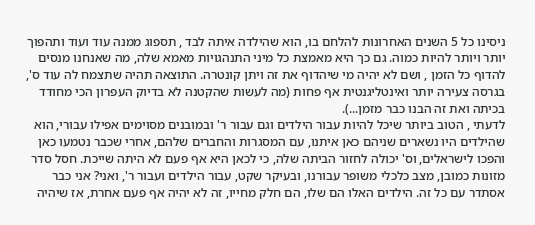ניסינו כל 5 השנים האחרונות להלחם בו, הוא שהילדה איתה לבד , תספוג ממנה עוד ועוד ותהפוך יותר ויותר להיות כמוה. גם כך היא מאמצת כל מיני התנהגויות מאמא שלה, מה שאנחנו מנסים להדוף כל הזמן , ושם לא יהיה מי שיהדוף את זה ויתן קונטרה. התוצאה תהיה שתצמח לה עוד ס', בגרסה צעירה יותר ואינטליגנטית אף פחות (מה לעשות שהקטנה לא בדיוק העפרון הכי מחודד בכיתה ואת זה הבנו כבר מזמן...).
לדעתי , הטוב ביותר שיכל להיות עבור הילדים וגם עבור ר' ובמובנים מסוימים אפילו עבורי, הוא שהילדים היו נשארים שניהם כאן איתנו, עם המסגרות והחברים שלהם, אחרי שכבר נטמעו כאן והפכו לישראלים, וס' יכולה לחזור הביתה שלה, כי לכאן היא אף פעם לא היתה שייכת. חסל סדר מזונות כמובן, מצב כלכלי משופר עבורנו, ובעיקר שקט, עבור הילדים ועבור ר', ואני? אני כבר אסתדר עם כל זה. הילדים האלו הם שלו, הם חלק מחייו, זה לא יהיה אף פעם אחרת, אז שיהיה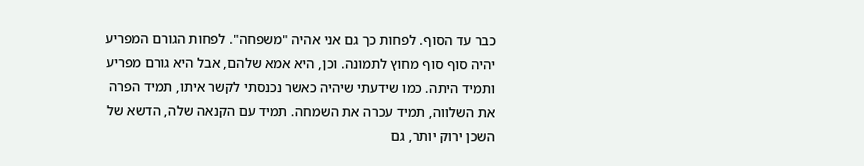כבר עד הסוף. לפחות כך גם אני אהיה "משפחה". לפחות הגורם המפריע יהיה סוף סוף מחוץ לתמונה. וכן, היא אמא שלהם, אבל היא גורם מפריע ותמיד היתה. כמו שידעתי שיהיה כאשר נכנסתי לקשר איתו, תמיד הפרה את השלווה, תמיד עכרה את השמחה. תמיד עם הקנאה שלה, הדשא של השכן ירוק יותר, גם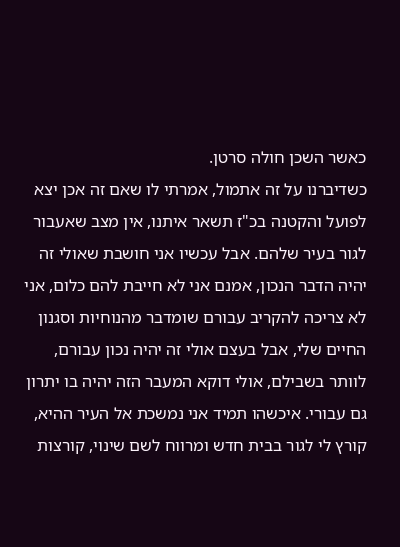כאשר השכן חולה סרטן.
כשדיברנו על זה אתמול, אמרתי לו שאם זה אכן יצא לפועל והקטנה בכ"ז תשאר איתנו, אין מצב שאעבור לגור בעיר שלהם. אבל עכשיו אני חושבת שאולי זה יהיה הדבר הנכון, אמנם אני לא חייבת להם כלום, אני לא צריכה להקריב עבורם שומדבר מהנוחיות וסגנון החיים שלי, אבל בעצם אולי זה יהיה נכון עבורם, לוותר בשבילם, אולי דוקא המעבר הזה יהיה בו יתרון גם עבורי. איכשהו תמיד אני נמשכת אל העיר ההיא, קורץ לי לגור בבית חדש ומרווח לשם שינוי, קורצות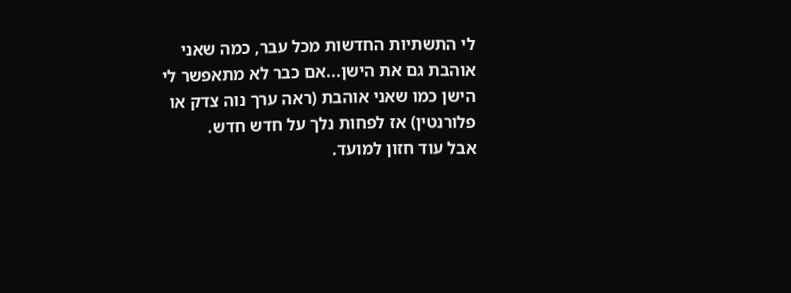לי התשתיות החדשות מכל עבר, כמה שאני אוהבת גם את הישן...אם כבר לא מתאפשר לי הישן כמו שאני אוהבת (ראה ערך נוה צדק או פלורנטין) אז לפחות נלך על חדש חדש.
אבל עוד חזון למועד.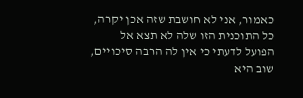כאמור, אני לא חושבת שזה אכן יקרה, כל התוכנית הזו שלה לא תצא אל הפועל לדעתי כי אין לה הרבה סיכויים, שוב היא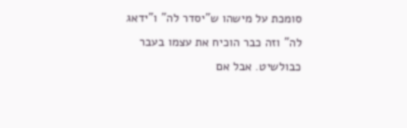סומכת על מישהו ש"יסדר לה" ו"ידאג לה" וזה כבר הוכיח את עצמו בעבר כבולשיט. אבל אם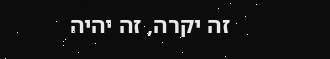זה יקרה, זה יהיה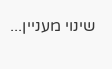שינוי מעניין...